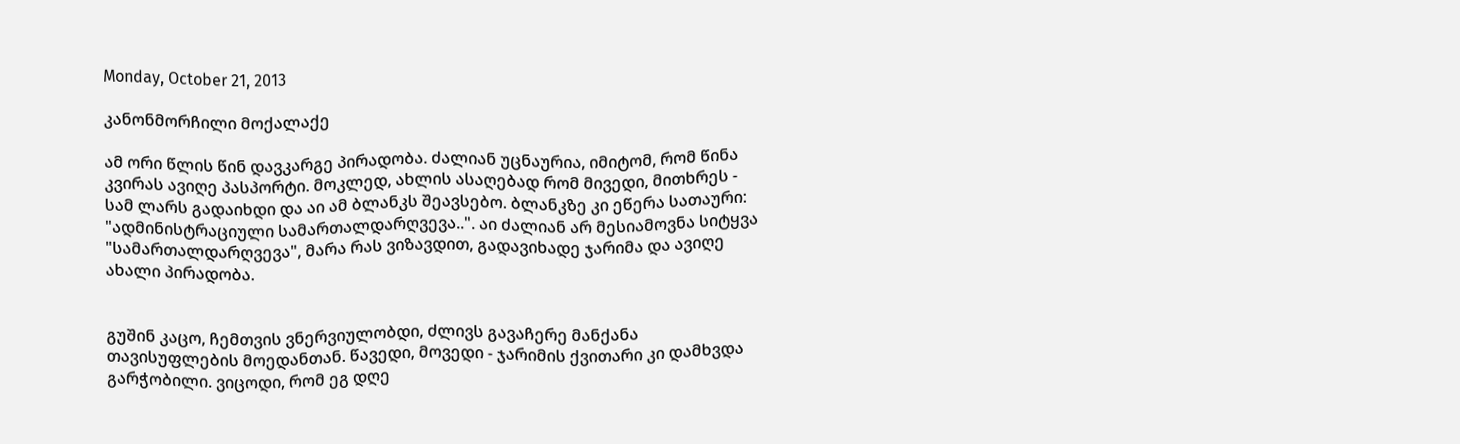Monday, October 21, 2013

კანონმორჩილი მოქალაქე

ამ ორი წლის წინ დავკარგე პირადობა. ძალიან უცნაურია, იმიტომ, რომ წინა კვირას ავიღე პასპორტი. მოკლედ, ახლის ასაღებად რომ მივედი, მითხრეს - სამ ლარს გადაიხდი და აი ამ ბლანკს შეავსებო. ბლანკზე კი ეწერა სათაური: "ადმინისტრაციული სამართალდარღვევა..". აი ძალიან არ მესიამოვნა სიტყვა "სამართალდარღვევა", მარა რას ვიზავდით, გადავიხადე ჯარიმა და ავიღე ახალი პირადობა.


გუშინ კაცო, ჩემთვის ვნერვიულობდი, ძლივს გავაჩერე მანქანა თავისუფლების მოედანთან. წავედი, მოვედი - ჯარიმის ქვითარი კი დამხვდა გარჭობილი. ვიცოდი, რომ ეგ დღე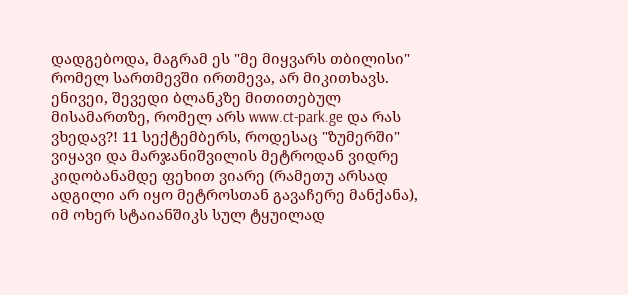დადგებოდა, მაგრამ ეს "მე მიყვარს თბილისი" რომელ სართმევში ირთმევა, არ მიკითხავს. ენივეი, შევედი ბლანკზე მითითებულ მისამართზე, რომელ არს www.ct-park.ge და რას ვხედავ?! 11 სექტემბერს, როდესაც "ზუმერში" ვიყავი და მარჯანიშვილის მეტროდან ვიდრე კიდობანამდე ფეხით ვიარე (რამეთუ არსად ადგილი არ იყო მეტროსთან გავაჩერე მანქანა), იმ ოხერ სტაიანშიკს სულ ტყუილად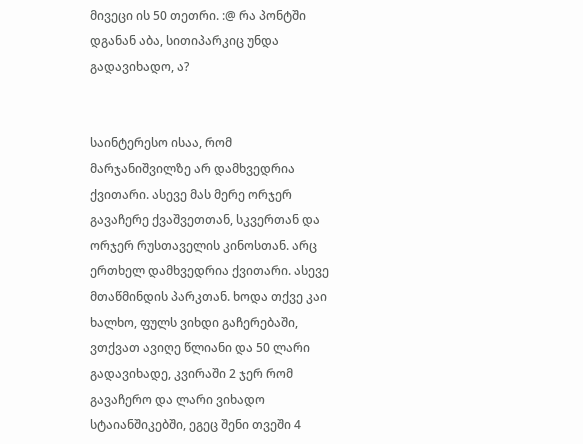მივეცი ის 50 თეთრი. :@ რა პონტში დგანან აბა, სითიპარკიც უნდა გადავიხადო, ა?


საინტერესო ისაა, რომ მარჯანიშვილზე არ დამხვედრია ქვითარი. ასევე მას მერე ორჯერ გავაჩერე ქვაშვეთთან, სკვერთან და ორჯერ რუსთაველის კინოსთან. არც ერთხელ დამხვედრია ქვითარი. ასევე მთაწმინდის პარკთან. ხოდა თქვე კაი ხალხო, ფულს ვიხდი გაჩერებაში, ვთქვათ ავიღე წლიანი და 50 ლარი გადავიხადე, კვირაში 2 ჯერ რომ გავაჩერო და ლარი ვიხადო სტაიანშიკებში, ეგეც შენი თვეში 4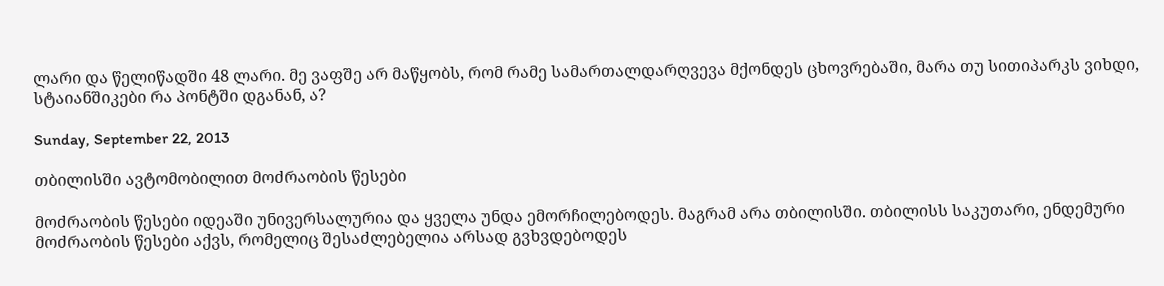ლარი და წელიწადში 48 ლარი. მე ვაფშე არ მაწყობს, რომ რამე სამართალდარღვევა მქონდეს ცხოვრებაში, მარა თუ სითიპარკს ვიხდი, სტაიანშიკები რა პონტში დგანან, ა?

Sunday, September 22, 2013

თბილისში ავტომობილით მოძრაობის წესები

მოძრაობის წესები იდეაში უნივერსალურია და ყველა უნდა ემორჩილებოდეს. მაგრამ არა თბილისში. თბილისს საკუთარი, ენდემური მოძრაობის წესები აქვს, რომელიც შესაძლებელია არსად გვხვდებოდეს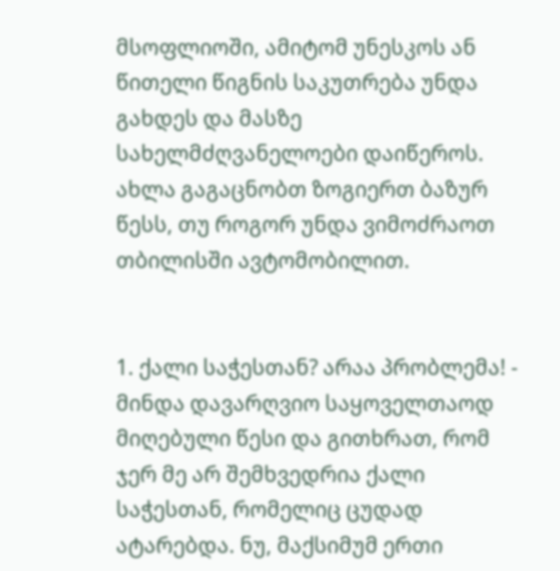მსოფლიოში, ამიტომ უნესკოს ან წითელი წიგნის საკუთრება უნდა გახდეს და მასზე სახელმძღვანელოები დაიწეროს. ახლა გაგაცნობთ ზოგიერთ ბაზურ წესს, თუ როგორ უნდა ვიმოძრაოთ თბილისში ავტომობილით.


1. ქალი საჭესთან? არაა პრობლემა! - მინდა დავარღვიო საყოველთაოდ მიღებული წესი და გითხრათ, რომ ჯერ მე არ შემხვედრია ქალი საჭესთან, რომელიც ცუდად ატარებდა. ნუ, მაქსიმუმ ერთი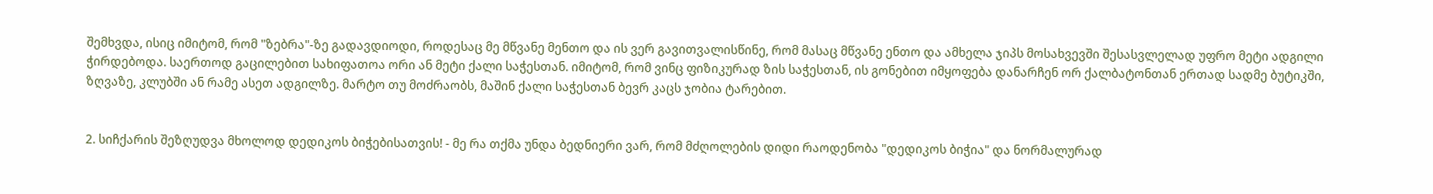შემხვდა, ისიც იმიტომ, რომ "ზებრა"-ზე გადავდიოდი, როდესაც მე მწვანე მენთო და ის ვერ გავითვალისწინე, რომ მასაც მწვანე ენთო და ამხელა ჯიპს მოსახვევში შესასვლელად უფრო მეტი ადგილი ჭირდებოდა. საერთოდ გაცილებით სახიფათოა ორი ან მეტი ქალი საჭესთან. იმიტომ, რომ ვინც ფიზიკურად ზის საჭესთან, ის გონებით იმყოფება დანარჩენ ორ ქალბატონთან ერთად სადმე ბუტიკში, ზღვაზე, კლუბში ან რამე ასეთ ადგილზე. მარტო თუ მოძრაობს, მაშინ ქალი საჭესთან ბევრ კაცს ჯობია ტარებით.


2. სიჩქარის შეზღუდვა მხოლოდ დედიკოს ბიჭებისათვის! - მე რა თქმა უნდა ბედნიერი ვარ, რომ მძღოლების დიდი რაოდენობა "დედიკოს ბიჭია" და ნორმალურად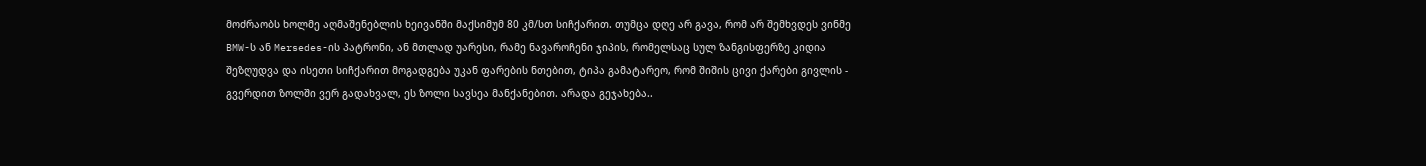მოძრაობს ხოლმე აღმაშენებლის ხეივანში მაქსიმუმ 80 კმ/სთ სიჩქარით. თუმცა დღე არ გავა, რომ არ შემხვდეს ვინმე BMW-ს ან Mersedes-ის პატრონი, ან მთლად უარესი, რამე ნავაროჩენი ჯიპის, რომელსაც სულ ზანგისფერზე კიდია შეზღუდვა და ისეთი სიჩქარით მოგადგება უკან ფარების ნთებით, ტიპა გამატარეო, რომ შიშის ცივი ქარები გივლის - გვერდით ზოლში ვერ გადახვალ, ეს ზოლი სავსეა მანქანებით. არადა გეჯახება..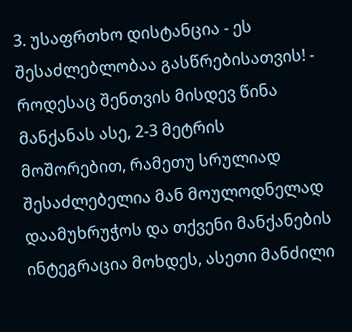3. უსაფრთხო დისტანცია - ეს შესაძლებლობაა გასწრებისათვის! - როდესაც შენთვის მისდევ წინა მანქანას ასე, 2-3 მეტრის მოშორებით, რამეთუ სრულიად შესაძლებელია მან მოულოდნელად დაამუხრუჭოს და თქვენი მანქანების ინტეგრაცია მოხდეს, ასეთი მანძილი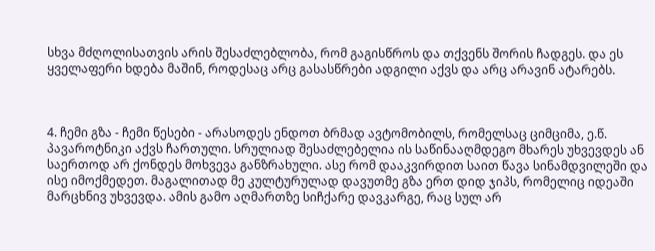სხვა მძღოლისათვის არის შესაძლებლობა, რომ გაგისწროს და თქვენს შორის ჩადგეს. და ეს ყველაფერი ხდება მაშინ, როდესაც არც გასასწრები ადგილი აქვს და არც არავინ ატარებს.



4. ჩემი გზა - ჩემი წესები - არასოდეს ენდოთ ბრმად ავტომობილს, რომელსაც ციმციმა, ე.წ. პავაროტნიკი აქვს ჩართული. სრულიად შესაძლებელია ის საწინააღმდეგო მხარეს უხვევდეს ან საერთოდ არ ქონდეს მოხვევა განზრახული. ასე რომ დააკვირდით საით წავა სინამდვილეში და ისე იმოქმედეთ. მაგალითად მე კულტურულად დავუთმე გზა ერთ დიდ ჯიპს, რომელიც იდეაში მარცხნივ უხვევდა. ამის გამო აღმართზე სიჩქარე დავკარგე, რაც სულ არ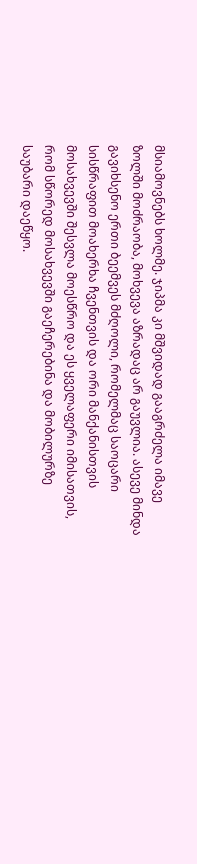მსიამოვნებს ხოლმე. ჯიპმა კი მშვიდად გააგრძელა იმავე ზოლში მოძრაობა, მოხვევა აზრადაც არ გაუვლია. ასევე მინდა გავიხსენო ერთი ბეემვეს მძღოლი, რომელმაც საოცარი სისწრაფით მოახერხა ჩვენთვის და ორი მანქანისთვის მოსახვევში შესვლა მოესწრო და ეს ყველაფერი იმისათვის, რომ სწორედ მოსახვევში გაეჩერებინა და მობილურზე საუბარი დაეწყო.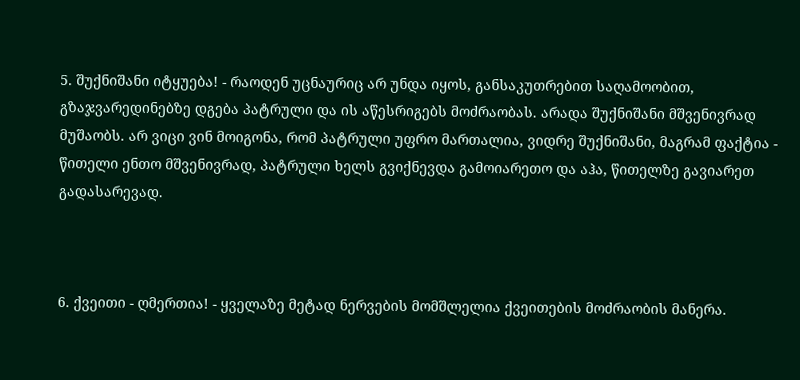5. შუქნიშანი იტყუება! - რაოდენ უცნაურიც არ უნდა იყოს, განსაკუთრებით საღამოობით, გზაჯვარედინებზე დგება პატრული და ის აწესრიგებს მოძრაობას. არადა შუქნიშანი მშვენივრად მუშაობს. არ ვიცი ვინ მოიგონა, რომ პატრული უფრო მართალია, ვიდრე შუქნიშანი, მაგრამ ფაქტია - წითელი ენთო მშვენივრად, პატრული ხელს გვიქნევდა გამოიარეთო და აჰა, წითელზე გავიარეთ გადასარევად.



6. ქვეითი - ღმერთია! - ყველაზე მეტად ნერვების მომშლელია ქვეითების მოძრაობის მანერა.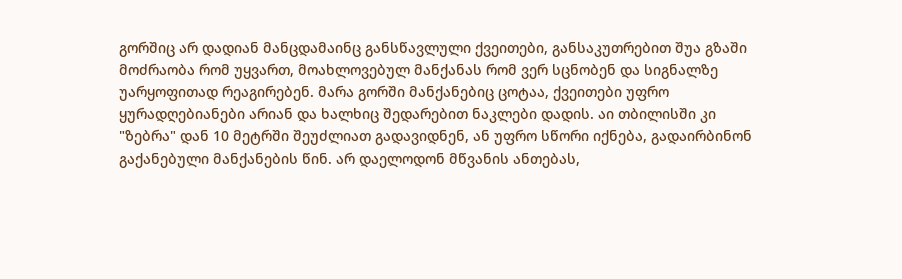გორშიც არ დადიან მანცდამაინც განსწავლული ქვეითები, განსაკუთრებით შუა გზაში მოძრაობა რომ უყვართ, მოახლოვებულ მანქანას რომ ვერ სცნობენ და სიგნალზე უარყოფითად რეაგირებენ. მარა გორში მანქანებიც ცოტაა, ქვეითები უფრო ყურადღებიანები არიან და ხალხიც შედარებით ნაკლები დადის. აი თბილისში კი "ზებრა" დან 10 მეტრში შეუძლიათ გადავიდნენ, ან უფრო სწორი იქნება, გადაირბინონ გაქანებული მანქანების წინ. არ დაელოდონ მწვანის ანთებას,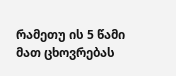რამეთუ ის 5 წამი მათ ცხოვრებას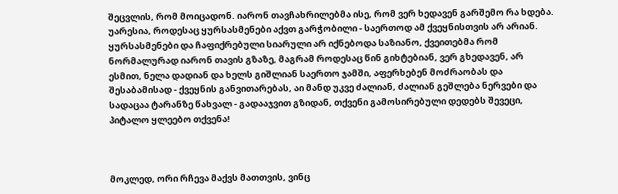შეცვლის, რომ მოიცადონ. იარონ თავჩახრილებმა ისე, რომ ვერ ხედავენ გარშემო რა ხდება. უარესია, როდესაც ყურსასმენები აქვთ გარჭობილი - საერთოდ ამ ქვეყნისთვის არ არიან. ყურსასმენები და ჩაფიქრებული სიარული არ იქნებოდა საზიანო, ქვეითებმა რომ ნორმალურად იარონ თავის გზაზე, მაგრამ როდესაც წინ გიხტებიან, ვერ გხედავენ, არ ესმით, ნელა დადიან და ხელს გიშლიან საერთო ჯამში, აფერხებენ მოძრაობას და შესაბამისად - ქვეყნის განვითარებას, აი მანდ უკვე ძალიან, ძალიან გეშლება ნერვები და სადაცაა ტარანზე წახვალ - გადააჯვით გზიდან, თქვენი გამოსირებული დედებს შევეცი, პიტალო ყლეებო თქვენა!



მოკლედ, ორი რჩევა მაქვს მათთვის, ვინც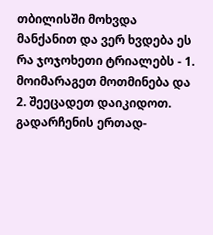თბილისში მოხვდა მანქანით და ვერ ხვდება ეს რა ჯოჯოხეთი ტრიალებს - 1. მოიმარაგეთ მოთმინება და 2. შეეცადეთ დაიკიდოთ. გადარჩენის ერთად-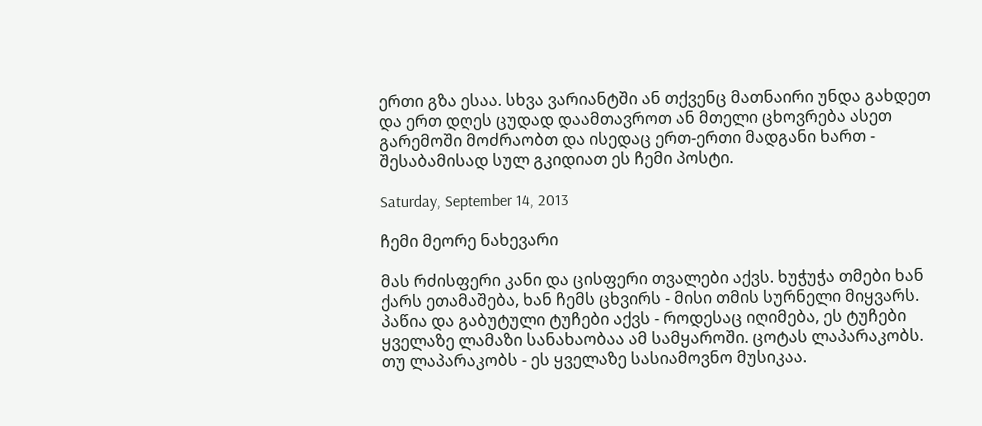ერთი გზა ესაა. სხვა ვარიანტში ან თქვენც მათნაირი უნდა გახდეთ და ერთ დღეს ცუდად დაამთავროთ ან მთელი ცხოვრება ასეთ გარემოში მოძრაობთ და ისედაც ერთ-ერთი მადგანი ხართ - შესაბამისად სულ გკიდიათ ეს ჩემი პოსტი.

Saturday, September 14, 2013

ჩემი მეორე ნახევარი

მას რძისფერი კანი და ცისფერი თვალები აქვს. ხუჭუჭა თმები ხან ქარს ეთამაშება, ხან ჩემს ცხვირს - მისი თმის სურნელი მიყვარს. პაწია და გაბუტული ტუჩები აქვს - როდესაც იღიმება, ეს ტუჩები ყველაზე ლამაზი სანახაობაა ამ სამყაროში. ცოტას ლაპარაკობს. თუ ლაპარაკობს - ეს ყველაზე სასიამოვნო მუსიკაა.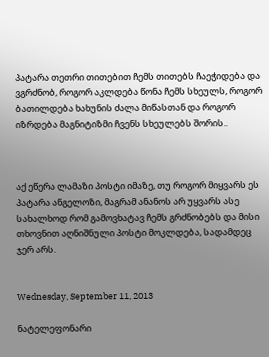პატარა თეთრი თითებით ჩემს თითებს ჩაეჭიდება და ვგრძნობ, როგორ აკლდება წონა ჩემს სხეულს, როგორ ბათილდება ხახუნის ძალა მიწასთან და როგორ იზრდება მაგნიტიზმი ჩვენს სხეულებს შორის..



აქ ეწერა ლამაზი პოსტი იმაზე, თუ როგორ მიყვარს ეს პატარა ანგელოზი, მაგრამ ანანოს არ უყვარს ასე სახალხოდ რომ გამოვხატავ ჩემს გრძნობებს და მისი თხოვნით აღნიშნული პოსტი მოკლდება, სადამდეც ჯერ არს.


Wednesday, September 11, 2013

ნატელეფონარი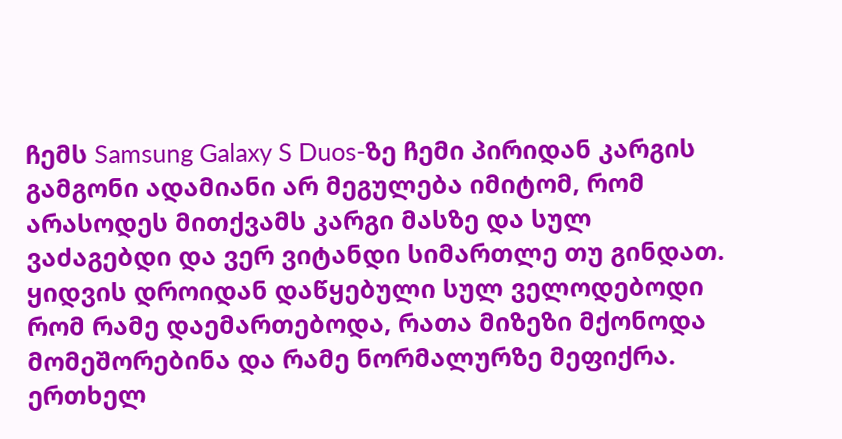ჩემს Samsung Galaxy S Duos-ზე ჩემი პირიდან კარგის გამგონი ადამიანი არ მეგულება იმიტომ, რომ არასოდეს მითქვამს კარგი მასზე და სულ ვაძაგებდი და ვერ ვიტანდი სიმართლე თუ გინდათ. ყიდვის დროიდან დაწყებული სულ ველოდებოდი რომ რამე დაემართებოდა, რათა მიზეზი მქონოდა მომეშორებინა და რამე ნორმალურზე მეფიქრა. ერთხელ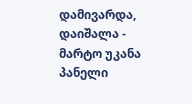დამივარდა, დაიშალა - მარტო უკანა პანელი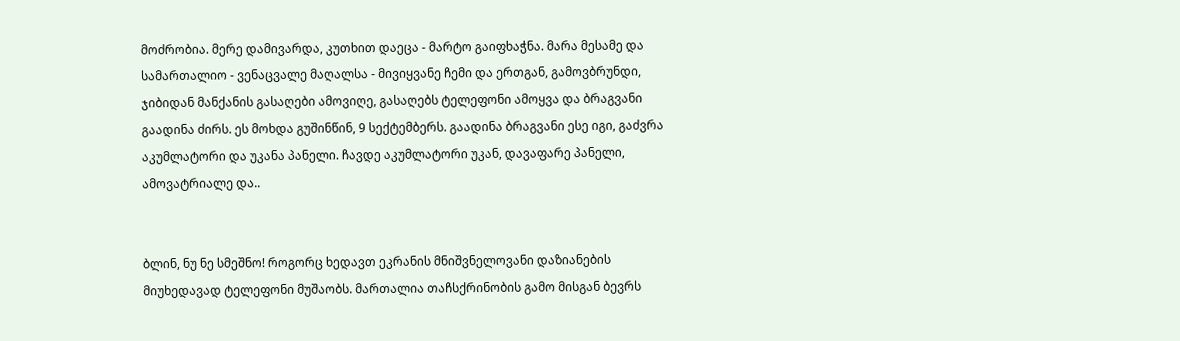მოძრობია. მერე დამივარდა, კუთხით დაეცა - მარტო გაიფხაჭნა. მარა მესამე და სამართალიო - ვენაცვალე მაღალსა - მივიყვანე ჩემი და ერთგან, გამოვბრუნდი, ჯიბიდან მანქანის გასაღები ამოვიღე, გასაღებს ტელეფონი ამოყვა და ბრაგვანი გაადინა ძირს. ეს მოხდა გუშინწინ, 9 სექტემბერს. გაადინა ბრაგვანი ესე იგი, გაძვრა აკუმლატორი და უკანა პანელი. ჩავდე აკუმლატორი უკან, დავაფარე პანელი, ამოვატრიალე და..


ბლინ, ნუ ნე სმეშნო! როგორც ხედავთ ეკრანის მნიშვნელოვანი დაზიანების მიუხედავად ტელეფონი მუშაობს. მართალია თაჩსქრინობის გამო მისგან ბევრს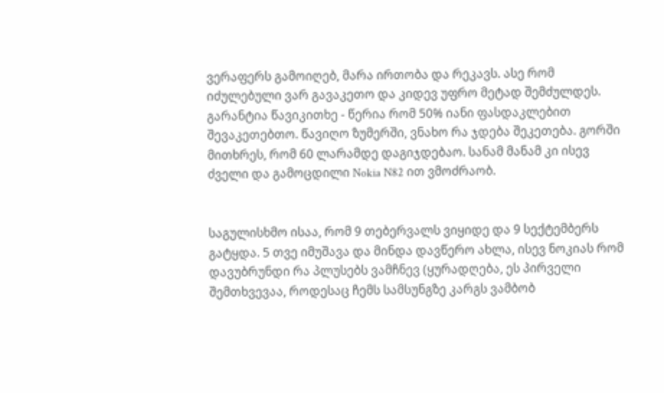ვერაფერს გამოიღებ, მარა ირთობა და რეკავს. ასე რომ იძულებული ვარ გავაკეთო და კიდევ უფრო მეტად შემძულდეს. გარანტია წავიკითხე - წერია რომ 50% იანი ფასდაკლებით შევაკეთებთო. წავიღო ზუმერში, ვნახო რა ჯდება შეკეთება. გორში მითხრეს, რომ 60 ლარამდე დაგიჯდებაო. სანამ მანამ კი ისევ ძველი და გამოცდილი Nokia N82 ით ვმოძრაობ.


საგულისხმო ისაა, რომ 9 თებერვალს ვიყიდე და 9 სექტემბერს გატყდა. 5 თვე იმუშავა და მინდა დავწერო ახლა, ისევ ნოკიას რომ დავუბრუნდი რა პლუსებს ვამჩნევ (ყურადღება, ეს პირველი შემთხვევაა, როდესაც ჩემს სამსუნგზე კარგს ვამბობ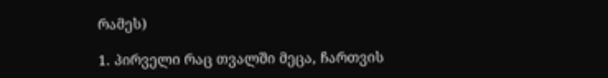რამეს)

1. პირველი რაც თვალში მეცა, ჩართვის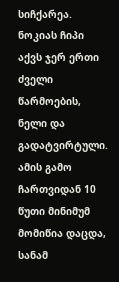სიჩქარეა. ნოკიას ჩიპი აქვს ჯერ ერთი ძველი წარმოების, ნელი და გადატვირტული. ამის გამო ჩართვიდან 10 წუთი მინიმუმ მომიწია დაცდა, სანამ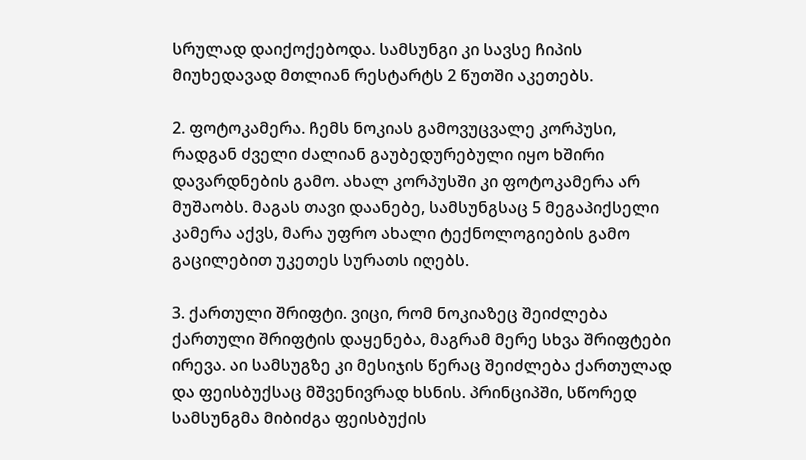სრულად დაიქოქებოდა. სამსუნგი კი სავსე ჩიპის მიუხედავად მთლიან რესტარტს 2 წუთში აკეთებს.

2. ფოტოკამერა. ჩემს ნოკიას გამოვუცვალე კორპუსი, რადგან ძველი ძალიან გაუბედურებული იყო ხშირი დავარდნების გამო. ახალ კორპუსში კი ფოტოკამერა არ მუშაობს. მაგას თავი დაანებე, სამსუნგსაც 5 მეგაპიქსელი კამერა აქვს, მარა უფრო ახალი ტექნოლოგიების გამო გაცილებით უკეთეს სურათს იღებს.

3. ქართული შრიფტი. ვიცი, რომ ნოკიაზეც შეიძლება ქართული შრიფტის დაყენება, მაგრამ მერე სხვა შრიფტები ირევა. აი სამსუგზე კი მესიჯის წერაც შეიძლება ქართულად და ფეისბუქსაც მშვენივრად ხსნის. პრინციპში, სწორედ სამსუნგმა მიბიძგა ფეისბუქის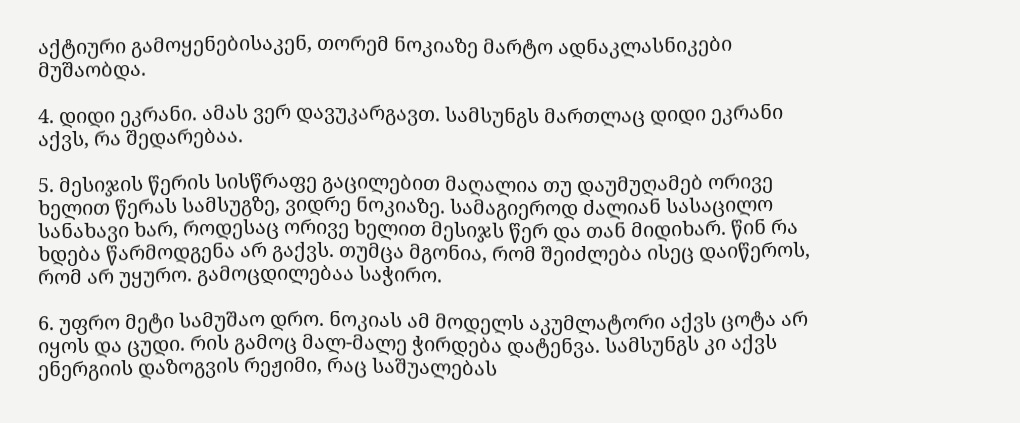აქტიური გამოყენებისაკენ, თორემ ნოკიაზე მარტო ადნაკლასნიკები მუშაობდა.

4. დიდი ეკრანი. ამას ვერ დავუკარგავთ. სამსუნგს მართლაც დიდი ეკრანი აქვს, რა შედარებაა.

5. მესიჯის წერის სისწრაფე გაცილებით მაღალია თუ დაუმუღამებ ორივე ხელით წერას სამსუგზე, ვიდრე ნოკიაზე. სამაგიეროდ ძალიან სასაცილო სანახავი ხარ, როდესაც ორივე ხელით მესიჯს წერ და თან მიდიხარ. წინ რა ხდება წარმოდგენა არ გაქვს. თუმცა მგონია, რომ შეიძლება ისეც დაიწეროს, რომ არ უყურო. გამოცდილებაა საჭირო.

6. უფრო მეტი სამუშაო დრო. ნოკიას ამ მოდელს აკუმლატორი აქვს ცოტა არ იყოს და ცუდი. რის გამოც მალ-მალე ჭირდება დატენვა. სამსუნგს კი აქვს ენერგიის დაზოგვის რეჟიმი, რაც საშუალებას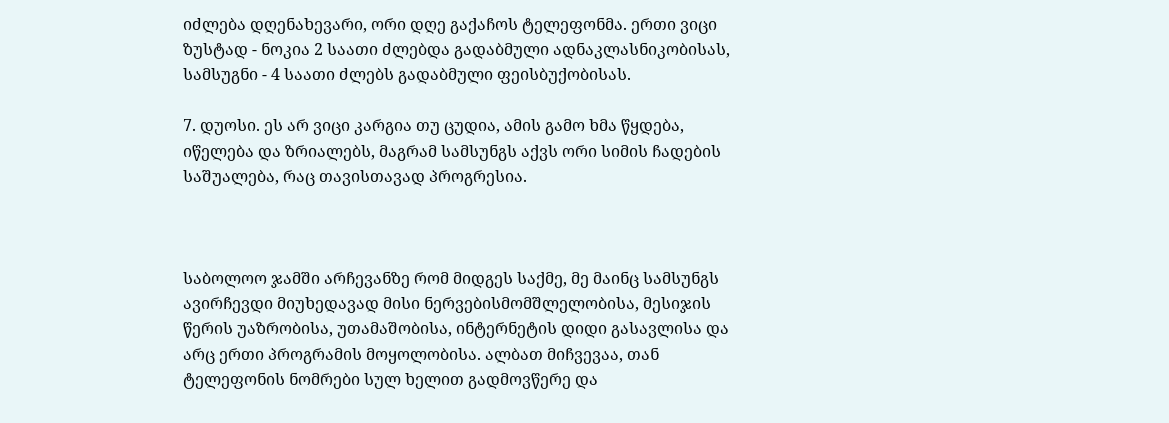იძლება დღენახევარი, ორი დღე გაქაჩოს ტელეფონმა. ერთი ვიცი ზუსტად - ნოკია 2 საათი ძლებდა გადაბმული ადნაკლასნიკობისას, სამსუგნი - 4 საათი ძლებს გადაბმული ფეისბუქობისას.

7. დუოსი. ეს არ ვიცი კარგია თუ ცუდია, ამის გამო ხმა წყდება, იწელება და ზრიალებს, მაგრამ სამსუნგს აქვს ორი სიმის ჩადების საშუალება, რაც თავისთავად პროგრესია.



საბოლოო ჯამში არჩევანზე რომ მიდგეს საქმე, მე მაინც სამსუნგს ავირჩევდი მიუხედავად მისი ნერვებისმომშლელობისა, მესიჯის წერის უაზრობისა, უთამაშობისა, ინტერნეტის დიდი გასავლისა და არც ერთი პროგრამის მოყოლობისა. ალბათ მიჩვევაა, თან ტელეფონის ნომრები სულ ხელით გადმოვწერე და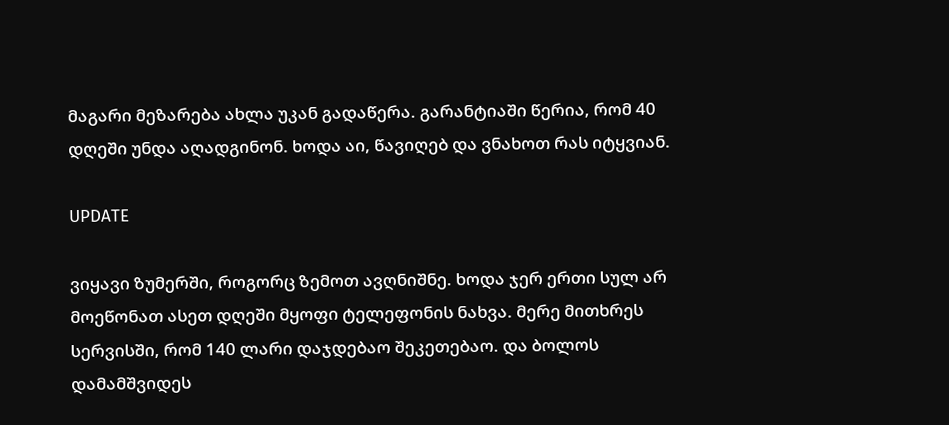მაგარი მეზარება ახლა უკან გადაწერა. გარანტიაში წერია, რომ 40 დღეში უნდა აღადგინონ. ხოდა აი, წავიღებ და ვნახოთ რას იტყვიან.

UPDATE

ვიყავი ზუმერში, როგორც ზემოთ ავღნიშნე. ხოდა ჯერ ერთი სულ არ მოეწონათ ასეთ დღეში მყოფი ტელეფონის ნახვა. მერე მითხრეს სერვისში, რომ 140 ლარი დაჯდებაო შეკეთებაო. და ბოლოს დამამშვიდეს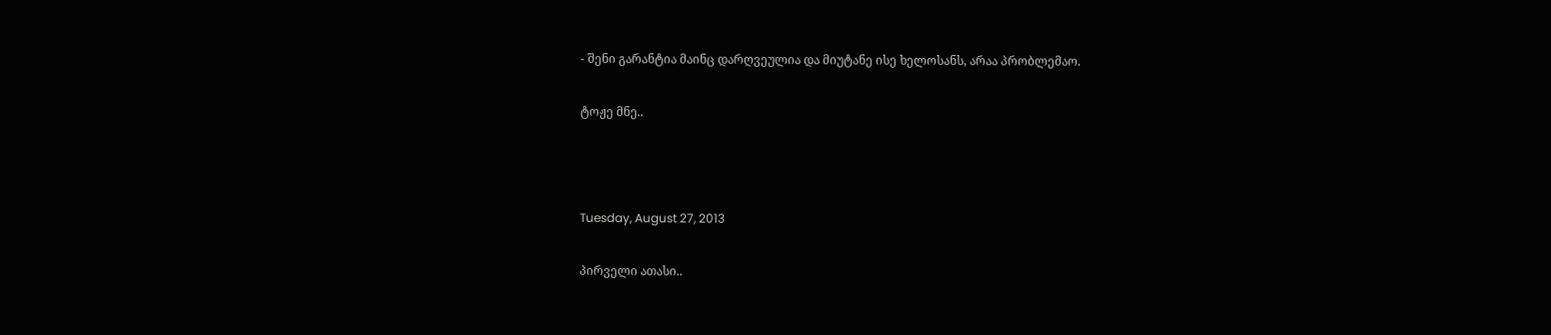- შენი გარანტია მაინც დარღვეულია და მიუტანე ისე ხელოსანს, არაა პრობლემაო.

ტოჟე მნე..



Tuesday, August 27, 2013

პირველი ათასი..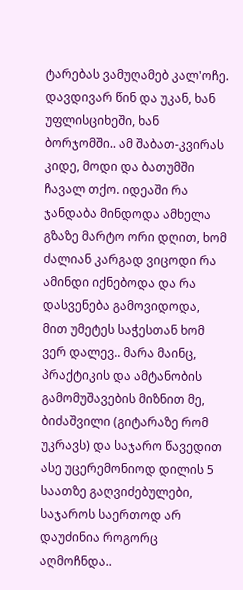ტარებას ვამუღამებ კალ'ოჩე. დავდივარ წინ და უკან, ხან უფლისციხეში, ხან ბორჯომში.. ამ შაბათ-კვირას კიდე, მოდი და ბათუმში ჩავალ თქო. იდეაში რა ჯანდაბა მინდოდა ამხელა გზაზე მარტო ორი დღით, ხომ ძალიან კარგად ვიცოდი რა ამინდი იქნებოდა და რა დასვენება გამოვიდოდა, მით უმეტეს საჭესთან ხომ ვერ დალევ.. მარა მაინც, პრაქტიკის და ამტანობის გამომუშავების მიზნით მე, ბიძაშვილი (გიტარაზე რომ უკრავს) და საჯარო წავედით ასე უცერემონიოდ დილის 5 საათზე გაღვიძებულები, საჯაროს საერთოდ არ დაუძინია როგორც აღმოჩნდა..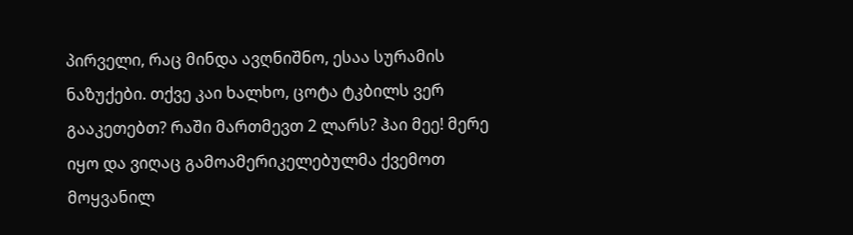პირველი, რაც მინდა ავღნიშნო, ესაა სურამის ნაზუქები. თქვე კაი ხალხო, ცოტა ტკბილს ვერ გააკეთებთ? რაში მართმევთ 2 ლარს? ჰაი მეე! მერე იყო და ვიღაც გამოამერიკელებულმა ქვემოთ მოყვანილ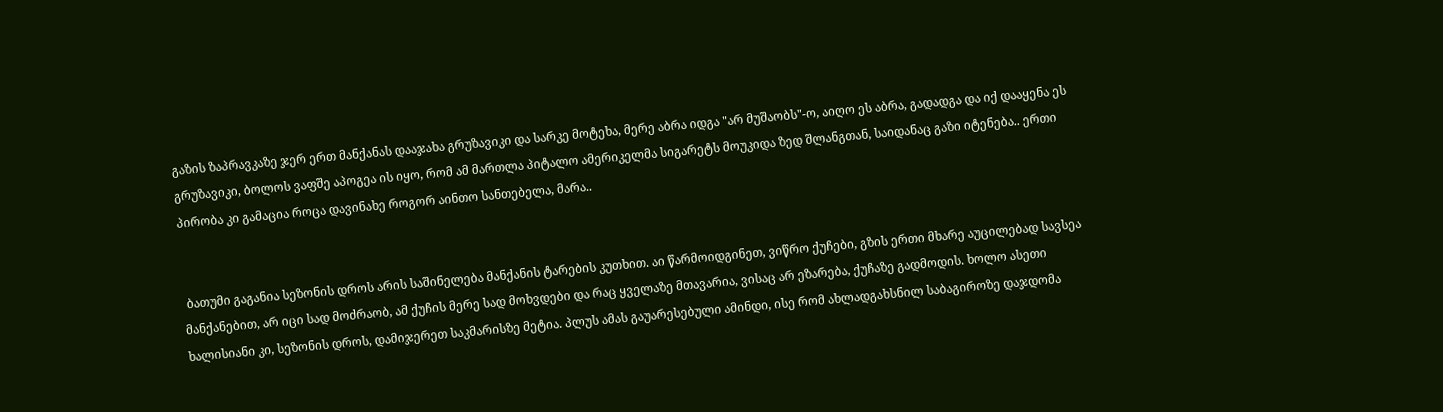გაზის ზაპრავკაზე ჯერ ერთ მანქანას დააჯახა გრუზავიკი და სარკე მოტეხა, მერე აბრა იდგა "არ მუშაობს"-ო, აიღო ეს აბრა, გადადგა და იქ დააყენა ეს გრუზავიკი, ბოლოს ვაფშე აპოგეა ის იყო, რომ ამ მართლა პიტალო ამერიკელმა სიგარეტს მოუკიდა ზედ შლანგთან, საიდანაც გაზი იტენება.. ერთი პირობა კი გამაცია როცა დავინახე როგორ აინთო სანთებელა, მარა..


 ბათუმი გაგანია სეზონის დროს არის საშინელება მანქანის ტარების კუთხით. აი წარმოიდგინეთ, ვიწრო ქუჩები, გზის ერთი მხარე აუცილებად სავსეა მანქანებით, არ იცი სად მოძრაობ, ამ ქუჩის მერე სად მოხვდები და რაც ყველაზე მთავარია, ვისაც არ ეზარება, ქუჩაზე გადმოდის. ხოლო ასეთი ხალისიანი კი, სეზონის დროს, დამიჯერეთ საკმარისზე მეტია. პლუს ამას გაუარესებული ამინდი, ისე რომ ახლადგახსნილ საბაგიროზე დაჯდომა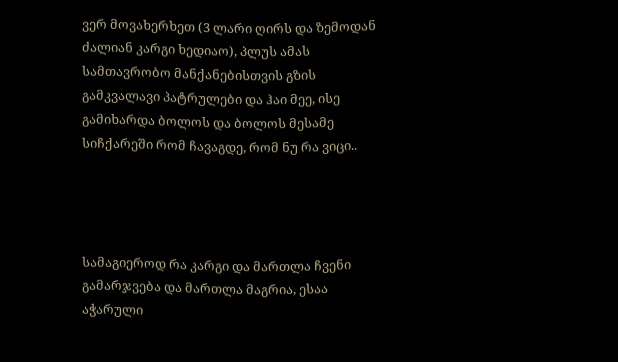ვერ მოვახერხეთ (3 ლარი ღირს და ზემოდან ძალიან კარგი ხედიაო), პლუს ამას სამთავრობო მანქანებისთვის გზის გამკვალავი პატრულები და ჰაი მეე, ისე გამიხარდა ბოლოს და ბოლოს მესამე სიჩქარეში რომ ჩავაგდე, რომ ნუ რა ვიცი..




სამაგიეროდ რა კარგი და მართლა ჩვენი გამარჯვება და მართლა მაგრია, ესაა აჭარული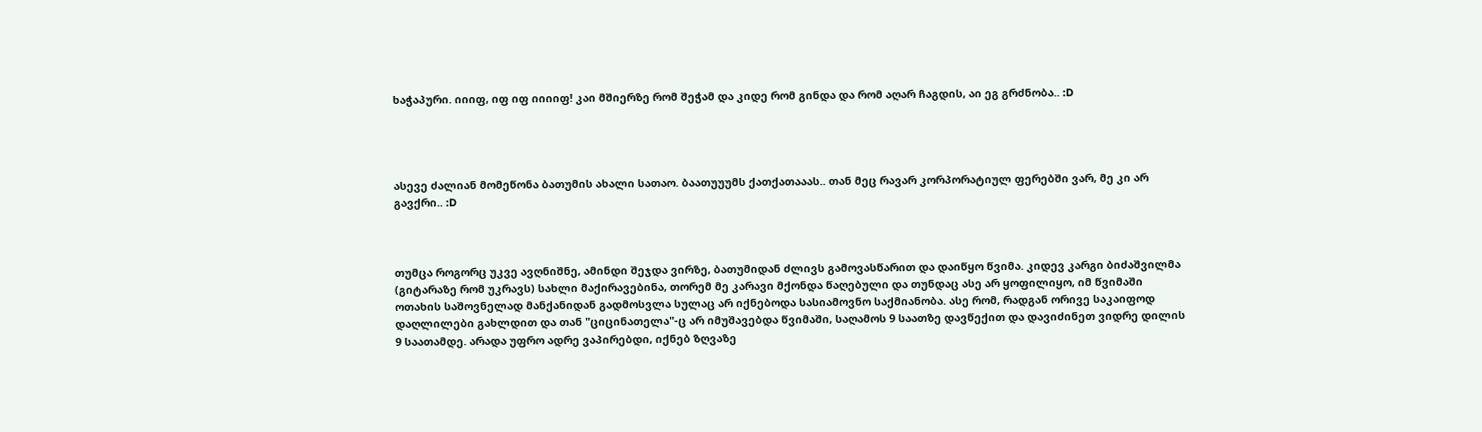ხაჭაპური. იიიფ, იფ იფ იიიიფ! კაი მშიერზე რომ შეჭამ და კიდე რომ გინდა და რომ აღარ ჩაგდის, აი ეგ გრძნობა.. :D




ასევე ძალიან მომეწონა ბათუმის ახალი სათაო. ბაათუუუმს ქათქათააას.. თან მეც რავარ კორპორატიულ ფერებში ვარ, მე კი არ გავქრი.. :D



თუმცა როგორც უკვე ავღნიშნე, ამინდი შეჯდა ვირზე, ბათუმიდან ძლივს გამოვასწარით და დაიწყო წვიმა. კიდევ კარგი ბიძაშვილმა (გიტარაზე რომ უკრავს) სახლი მაქირავებინა, თორემ მე კარავი მქონდა წაღებული და თუნდაც ასე არ ყოფილიყო, იმ წვიმაში ოთახის საშოვნელად მანქანიდან გადმოსვლა სულაც არ იქნებოდა სასიამოვნო საქმიანობა. ასე რომ, რადგან ორივე საკაიფოდ დაღლილები გახლდით და თან "ციცინათელა"-ც არ იმუშავებდა წვიმაში, საღამოს 9 საათზე დავწექით და დავიძინეთ ვიდრე დილის 9 საათამდე. არადა უფრო ადრე ვაპირებდი, იქნებ ზღვაზე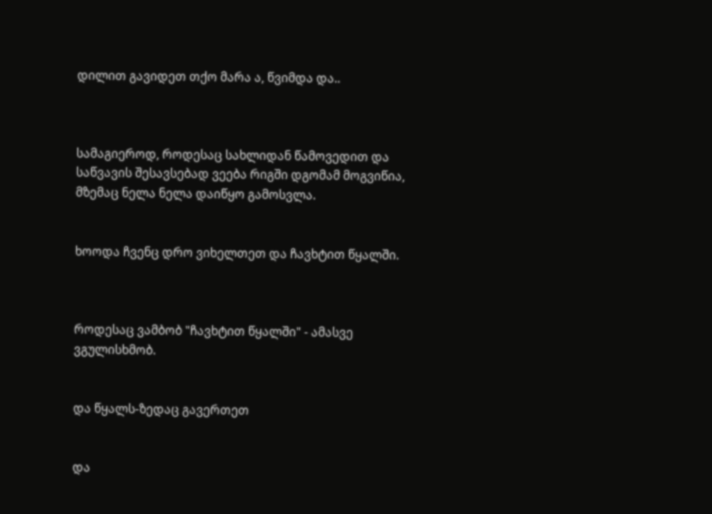დილით გავიდეთ თქო მარა ა, წვიმდა და..



სამაგიეროდ, როდესაც სახლიდან წამოვედით და საწვავის შესავსებად ვეება რიგში დგომამ მოგვიწია, მზემაც ნელა ნელა დაიწყო გამოსვლა.


ხოოდა ჩვენც დრო ვიხელთეთ და ჩავხტით წყალში.



როდესაც ვამბობ "ჩავხტით წყალში" - ამასვე ვგულისხმობ.


და წყალს-ზედაც გავერთეთ


და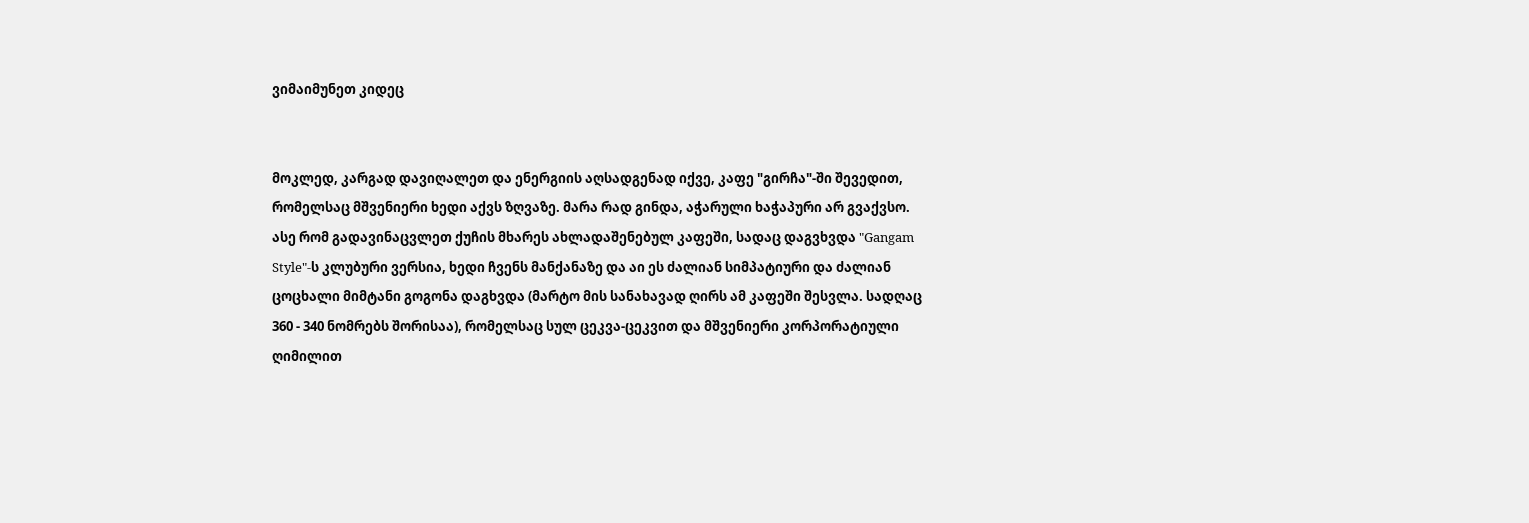ვიმაიმუნეთ კიდეც


მოკლედ, კარგად დავიღალეთ და ენერგიის აღსადგენად იქვე, კაფე "გირჩა"-ში შევედით, რომელსაც მშვენიერი ხედი აქვს ზღვაზე. მარა რად გინდა, აჭარული ხაჭაპური არ გვაქვსო. ასე რომ გადავინაცვლეთ ქუჩის მხარეს ახლადაშენებულ კაფეში, სადაც დაგვხვდა "Gangam Style"-ს კლუბური ვერსია, ხედი ჩვენს მანქანაზე და აი ეს ძალიან სიმპატიური და ძალიან ცოცხალი მიმტანი გოგონა დაგხვდა (მარტო მის სანახავად ღირს ამ კაფეში შესვლა. სადღაც 360 - 340 ნომრებს შორისაა), რომელსაც სულ ცეკვა-ცეკვით და მშვენიერი კორპორატიული ღიმილით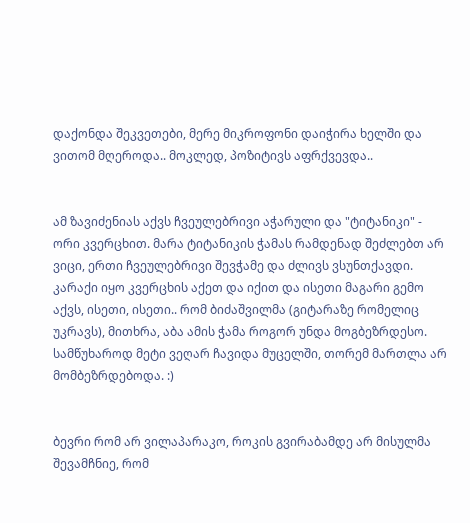დაქონდა შეკვეთები, მერე მიკროფონი დაიჭირა ხელში და ვითომ მღეროდა.. მოკლედ, პოზიტივს აფრქვევდა..


ამ ზავიძენიას აქვს ჩვეულებრივი აჭარული და "ტიტანიკი" - ორი კვერცხით. მარა ტიტანიკის ჭამას რამდენად შეძლებთ არ ვიცი, ერთი ჩვეულებრივი შევჭამე და ძლივს ვსუნთქავდი. კარაქი იყო კვერცხის აქეთ და იქით და ისეთი მაგარი გემო აქვს, ისეთი, ისეთი.. რომ ბიძაშვილმა (გიტარაზე რომელიც უკრავს), მითხრა, აბა ამის ჭამა როგორ უნდა მოგბეზრდესო. სამწუხაროდ მეტი ვეღარ ჩავიდა მუცელში, თორემ მართლა არ მომბეზრდებოდა. :)


ბევრი რომ არ ვილაპარაკო, როკის გვირაბამდე არ მისულმა შევამჩნიე, რომ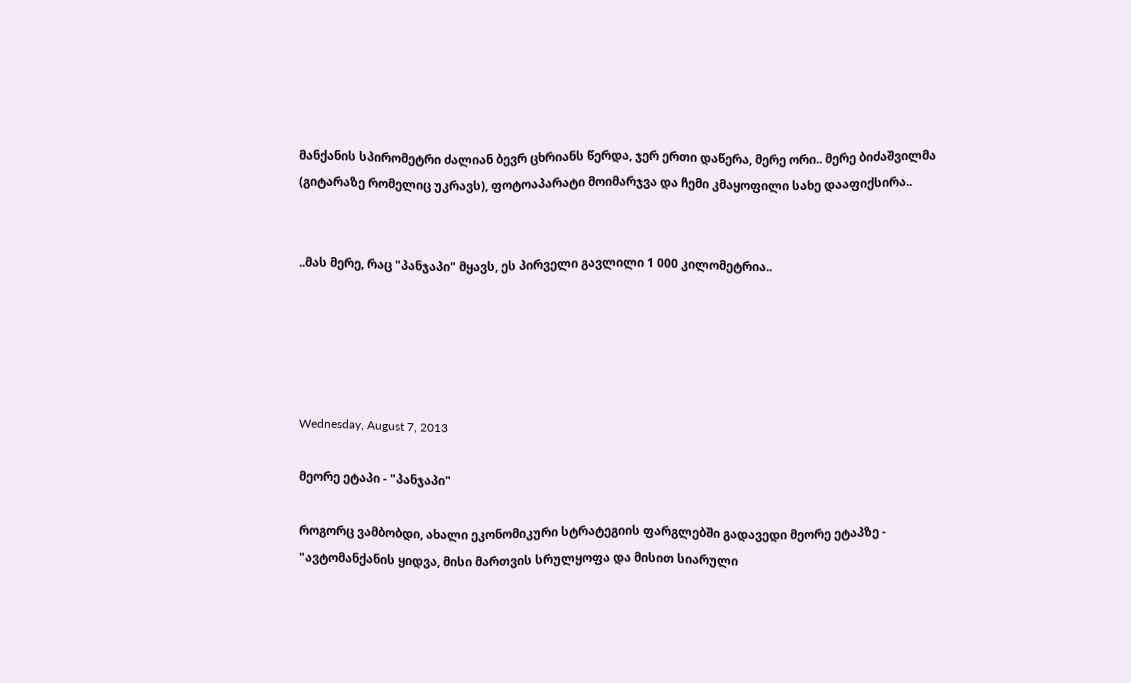მანქანის სპირომეტრი ძალიან ბევრ ცხრიანს წერდა, ჯერ ერთი დაწერა, მერე ორი.. მერე ბიძაშვილმა (გიტარაზე რომელიც უკრავს), ფოტოაპარატი მოიმარჯვა და ჩემი კმაყოფილი სახე დააფიქსირა..


..მას მერე, რაც "პანჯაპი" მყავს, ეს პირველი გავლილი 1 000 კილომეტრია..





Wednesday, August 7, 2013

მეორე ეტაპი - "პანჯაპი"

როგორც ვამბობდი, ახალი ეკონომიკური სტრატეგიის ფარგლებში გადავედი მეორე ეტაპზე - "ავტომანქანის ყიდვა, მისი მართვის სრულყოფა და მისით სიარული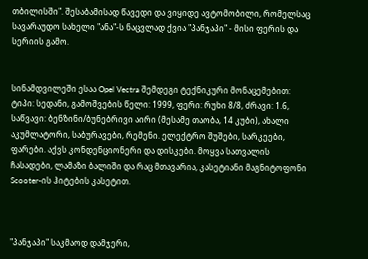თბილისში". შესაბამისად წავედი და ვიყიდე ავტომობილი, რომელსაც სავარაუდო სახელი "ანა"-ს ნაცვლად ქვია "პანჯაპი" - მისი ფერის და სერიის გამო.


სინამდვილეში ესაა Opel Vectra შემდეგი ტექნიკური მონაცემებით: ტიპი: სედანი, გამოშვების წელი: 1999, ფერი: რუხი 8/8, ძრავი: 1.6, საწვავი: ბენზინი/ბუნებრივი აირი (მესამე თაობა, 14 კუბი), ახალი აკუმლატორი, საბურავები, რემენი. ელექტრო შუშები, სარკეები, ფარები. აქვს კონდენციონერი და დისკები. მოყვა სათვალის ჩასადები, ლამაზი ბალიში და რაც მთავარია, კასეტიანი მაგნიტოფონი Scooter-ის ჰიტების კასეტით.



"პანჯაპი" საკმაოდ დამჯერი,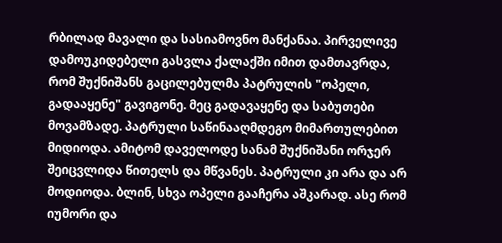რბილად მავალი და სასიამოვნო მანქანაა. პირველივე დამოუკიდებელი გასვლა ქალაქში იმით დამთავრდა, რომ შუქნიშანს გაცილებულმა პატრულის "ოპელი, გადააყენე" გავიგონე. მეც გადავაყენე და საბუთები მოვამზადე. პატრული საწინააღმდეგო მიმართულებით მიდიოდა. ამიტომ დაველოდე სანამ შუქნიშანი ორჯერ შეიცვლიდა წითელს და მწვანეს. პატრული კი არა და არ მოდიოდა. ბლინ, სხვა ოპელი გააჩერა აშკარად. ასე რომ იუმორი და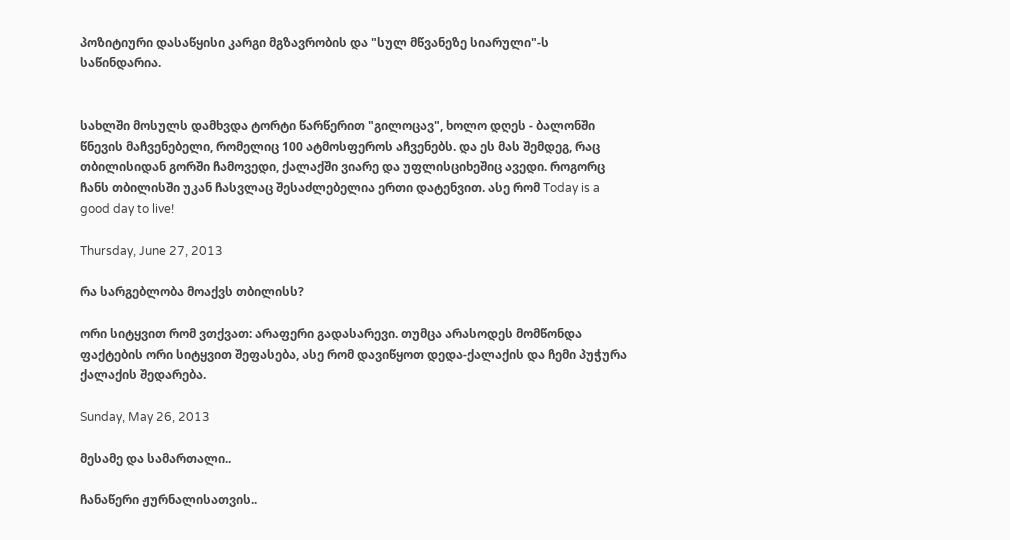პოზიტიური დასაწყისი კარგი მგზავრობის და "სულ მწვანეზე სიარული"-ს საწინდარია.


სახლში მოსულს დამხვდა ტორტი წარწერით "გილოცავ", ხოლო დღეს - ბალონში წნევის მაჩვენებელი, რომელიც 100 ატმოსფეროს აჩვენებს. და ეს მას შემდეგ, რაც თბილისიდან გორში ჩამოვედი, ქალაქში ვიარე და უფლისციხეშიც ავედი. როგორც ჩანს თბილისში უკან ჩასვლაც შესაძლებელია ერთი დატენვით. ასე რომ Today is a good day to live!

Thursday, June 27, 2013

რა სარგებლობა მოაქვს თბილისს?

ორი სიტყვით რომ ვთქვათ: არაფერი გადასარევი. თუმცა არასოდეს მომწონდა ფაქტების ორი სიტყვით შეფასება, ასე რომ დავიწყოთ დედა-ქალაქის და ჩემი პუჭურა ქალაქის შედარება.

Sunday, May 26, 2013

მესამე და სამართალი..

ჩანაწერი ჟურნალისათვის..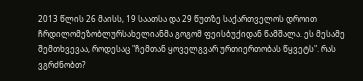2013 წლის 26 მაისს, 19 საათსა და 29 წუთზე საქართველოს დროით ჩრდილომეზობლურსახელიანმა გოგომ ფეისბუქიდან წამშალა. ეს მესამე შემთხვევაა, როდესაც "ჩემთან ყოველგვარ ურთიერთობას წყვეტს". რას ვგრძნობთ?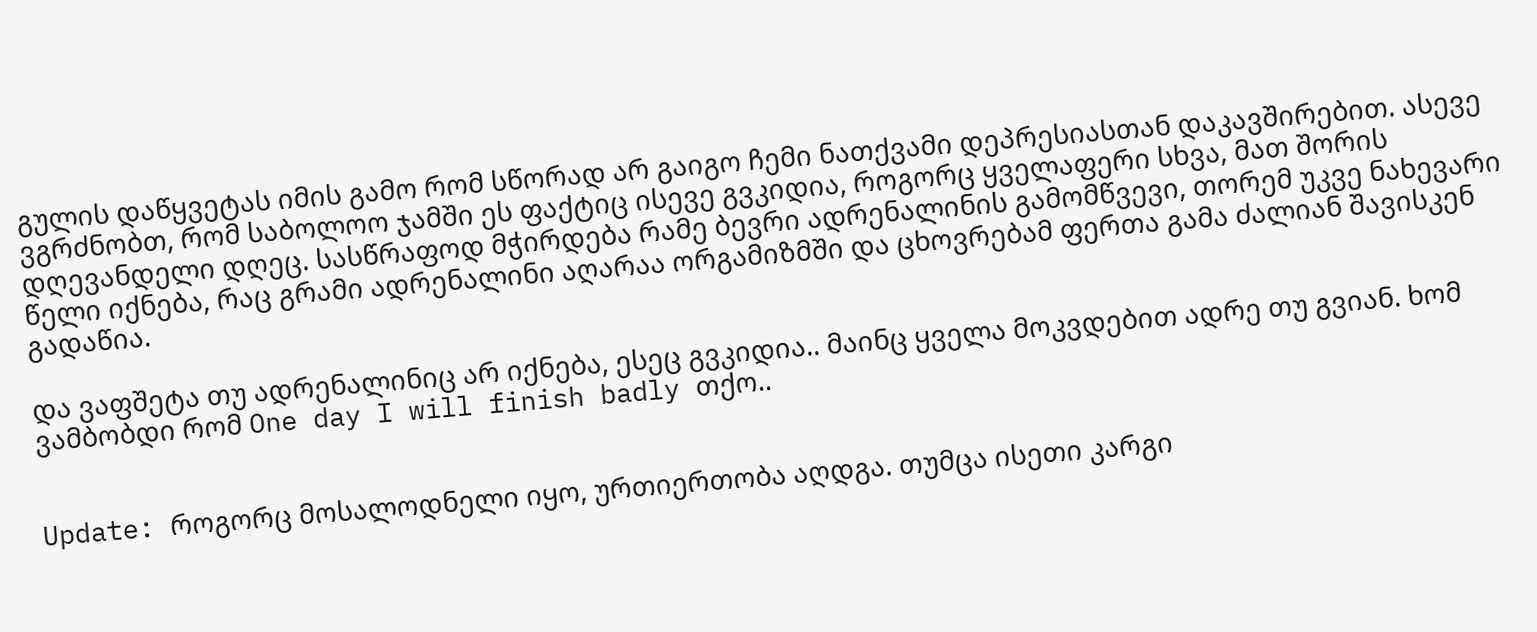გულის დაწყვეტას იმის გამო რომ სწორად არ გაიგო ჩემი ნათქვამი დეპრესიასთან დაკავშირებით. ასევე ვგრძნობთ, რომ საბოლოო ჯამში ეს ფაქტიც ისევე გვკიდია, როგორც ყველაფერი სხვა, მათ შორის დღევანდელი დღეც. სასწრაფოდ მჭირდება რამე ბევრი ადრენალინის გამომწვევი, თორემ უკვე ნახევარი წელი იქნება, რაც გრამი ადრენალინი აღარაა ორგამიზმში და ცხოვრებამ ფერთა გამა ძალიან შავისკენ გადაწია.

და ვაფშეტა თუ ადრენალინიც არ იქნება, ესეც გვკიდია.. მაინც ყველა მოკვდებით ადრე თუ გვიან. ხომ ვამბობდი რომ One day I will finish badly თქო..


Update: როგორც მოსალოდნელი იყო, ურთიერთობა აღდგა. თუმცა ისეთი კარგი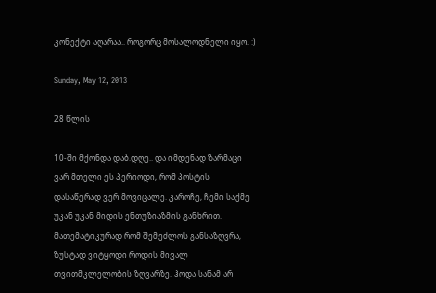კონექტი აღარაა.. როგორც მოსალოდნელი იყო. :)

Sunday, May 12, 2013

28 წლის

10-ში მქონდა დაბ.დღე.. და იმდენად ზარმაცი ვარ მთელი ეს პერიოდი, რომ პოსტის დასაწერად ვერ მოვიცალე. კაროჩე, ჩემი საქმე უკან უკან მიდის ენთუზიაზმის განხრით. მათემატიკურად რომ შემეძლოს განსაზღვრა, ზუსტად ვიტყოდი როდის მივალ თვითმკლელობის ზღვარზე. ჰოდა სანამ არ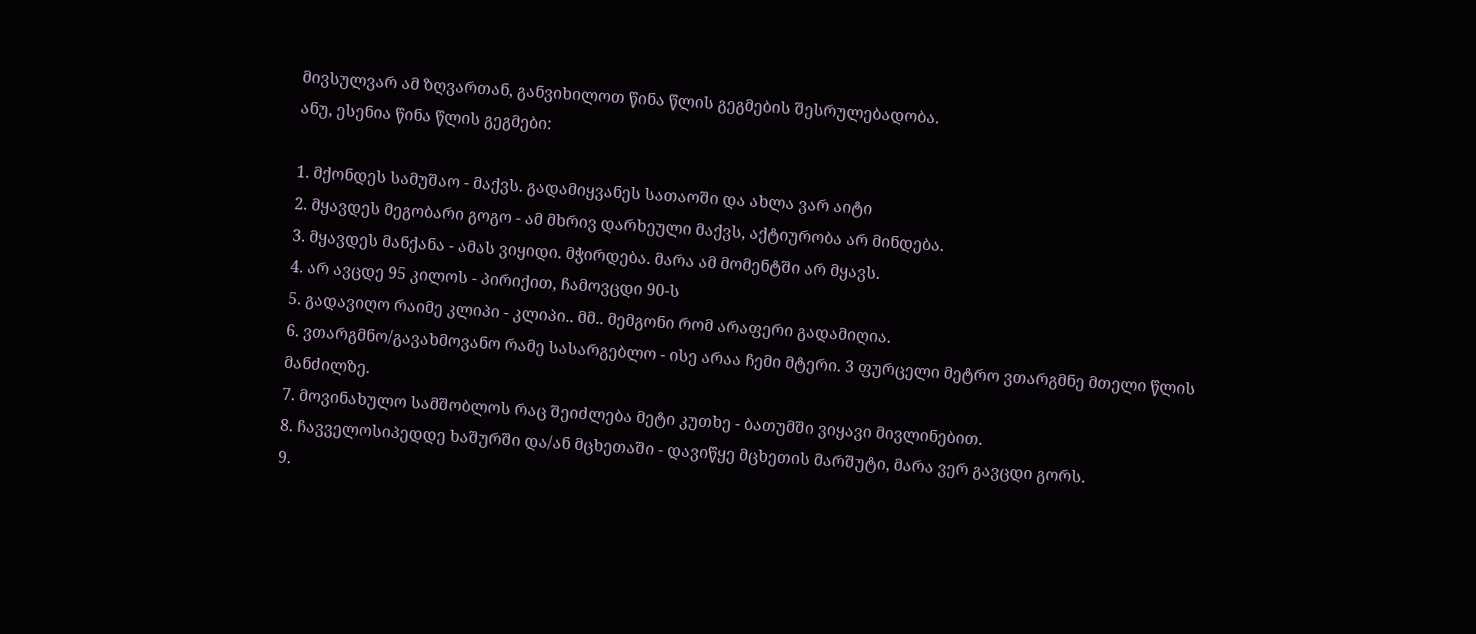მივსულვარ ამ ზღვართან, განვიხილოთ წინა წლის გეგმების შესრულებადობა.
ანუ, ესენია წინა წლის გეგმები:

1. მქონდეს სამუშაო - მაქვს. გადამიყვანეს სათაოში და ახლა ვარ აიტი
2. მყავდეს მეგობარი გოგო - ამ მხრივ დარხეული მაქვს, აქტიურობა არ მინდება.
3. მყავდეს მანქანა - ამას ვიყიდი. მჭირდება. მარა ამ მომენტში არ მყავს.
4. არ ავცდე 95 კილოს - პირიქით, ჩამოვცდი 90-ს
5. გადავიღო რაიმე კლიპი - კლიპი.. მმ.. მემგონი რომ არაფერი გადამიღია.
6. ვთარგმნო/გავახმოვანო რამე სასარგებლო - ისე არაა ჩემი მტერი. 3 ფურცელი მეტრო ვთარგმნე მთელი წლის მანძილზე.
7. მოვინახულო სამშობლოს რაც შეიძლება მეტი კუთხე - ბათუმში ვიყავი მივლინებით.
8. ჩავველოსიპედდე ხაშურში და/ან მცხეთაში - დავიწყე მცხეთის მარშუტი, მარა ვერ გავცდი გორს.
9.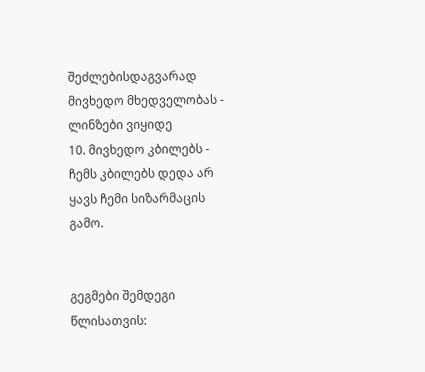შეძლებისდაგვარად მივხედო მხედველობას - ლინზები ვიყიდე
10. მივხედო კბილებს - ჩემს კბილებს დედა არ ყავს ჩემი სიზარმაცის გამო.


გეგმები შემდეგი წლისათვის: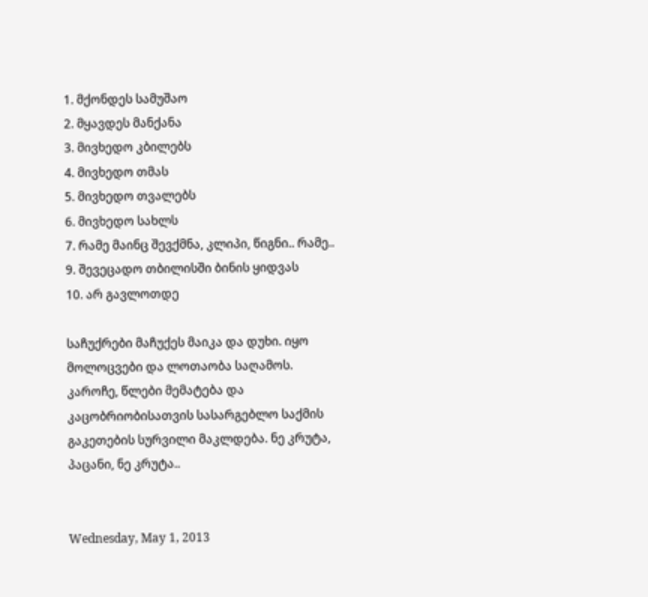1. მქონდეს სამუშაო
2. მყავდეს მანქანა
3. მივხედო კბილებს
4. მივხედო თმას
5. მივხედო თვალებს
6. მივხედო სახლს
7. რამე მაინც შევქმნა, კლიპი, წიგნი.. რამე..
9. შევეცადო თბილისში ბინის ყიდვას
10. არ გავლოთდე

საჩუქრები მაჩუქეს მაიკა და დუხი. იყო მოლოცვები და ლოთაობა საღამოს. კაროჩე, წლები მემატება და კაცობრიობისათვის სასარგებლო საქმის გაკეთების სურვილი მაკლდება. ნე კრუტა, პაცანი, ნე კრუტა..


Wednesday, May 1, 2013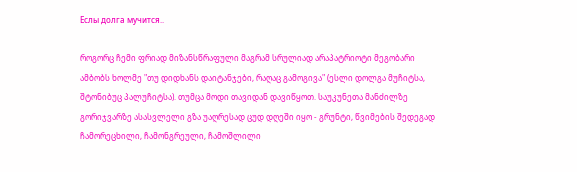Еслы долга мучится..

როგორც ჩემი ფრიად მიზანსწრაფული მაგრამ სრულიად არაპატრიოტი მეგობარი ამბობს ხოლმე "თუ დიდხანს დაიტანჯები, რაღაც გამოგივა" (ესლი დოლგა მუჩიტსა, შტონიბუც პალუჩიტსა). თუმცა მოდი თავიდან დავიწყოთ. საუკუნეთა მანძილზე გორიჯვარზე ასასვლელი გზა უაღრესად ცუდ დღეში იყო - გრუნტი, წვიმების შედეგად ჩამორეცხილი, ჩამონგრეული, ჩამოშლილი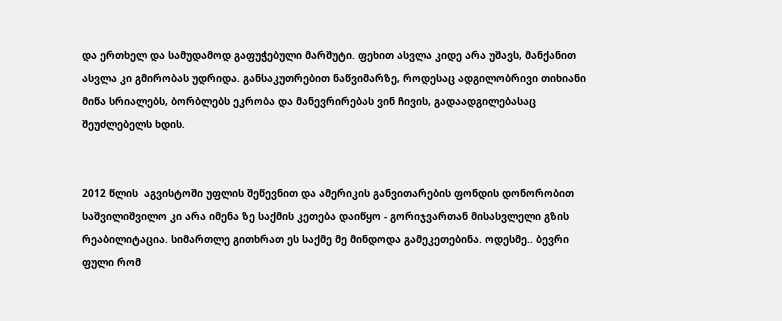და ერთხელ და სამუდამოდ გაფუჭებული მარშუტი. ფეხით ასვლა კიდე არა უშავს, მანქანით ასვლა კი გმირობას უდრიდა. განსაკუთრებით ნაწვიმარზე, როდესაც ადგილობრივი თიხიანი მიწა სრიალებს, ბორბლებს ეკრობა და მანევრირებას ვინ ჩივის, გადაადგილებასაც შეუძლებელს ხდის.


2012 წლის  აგვისტოში უფლის შეწევნით და ამერიკის განვითარების ფონდის დონორობით საშვილიშვილო კი არა იმენა ზე საქმის კეთება დაიწყო - გორიჯვართან მისასვლელი გზის რეაბილიტაცია. სიმართლე გითხრათ ეს საქმე მე მინდოდა გამეკეთებინა. ოდესმე.. ბევრი ფული რომ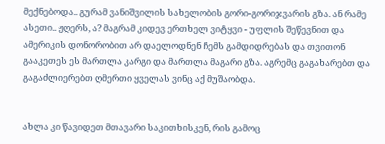მექნებოდა.. გურამ ვანიშვილის სახელობის გორი-გორიჯვარის გზა. ან რამე ასეთი.. ჟღერს, ა? მაგრამ კიდევ ერთხელ ვიტყვი - უფლის შეწევნით და ამერიკის დონორობით არ დაელოდნენ ჩემს გამდიდრებას და თვითონ გააკეთეს ეს მართლა კარგი და მართლა მაგარი გზა. აგრემც გაგახარებთ და გაგაძლიერებთ ღმერთი ყველას ვინც აქ მუშაობდა.


ახლა კი წავიდეთ მთავარი საკითხისკენ, რის გამოც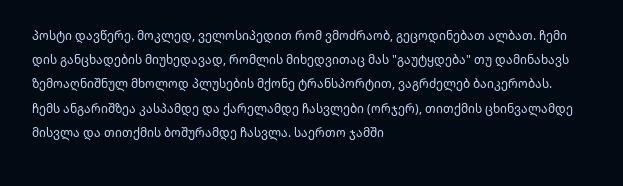პოსტი დავწერე. მოკლედ, ველოსიპედით რომ ვმოძრაობ, გეცოდინებათ ალბათ. ჩემი დის განცხადების მიუხედავად, რომლის მიხედვითაც მას "გაუტყდება" თუ დამინახავს ზემოაღნიშნულ მხოლოდ პლუსების მქონე ტრანსპორტით, ვაგრძელებ ბაიკერობას. ჩემს ანგარიშზეა კასპამდე და ქარელამდე ჩასვლები (ორჯერ), თითქმის ცხინვალამდე მისვლა და თითქმის ბოშურამდე ჩასვლა. საერთო ჯამში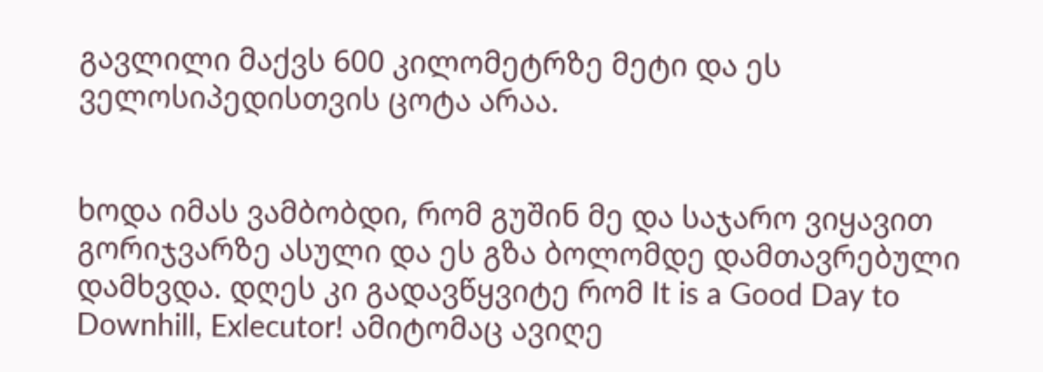გავლილი მაქვს 600 კილომეტრზე მეტი და ეს ველოსიპედისთვის ცოტა არაა.


ხოდა იმას ვამბობდი, რომ გუშინ მე და საჯარო ვიყავით გორიჯვარზე ასული და ეს გზა ბოლომდე დამთავრებული დამხვდა. დღეს კი გადავწყვიტე რომ It is a Good Day to Downhill, Exlecutor! ამიტომაც ავიღე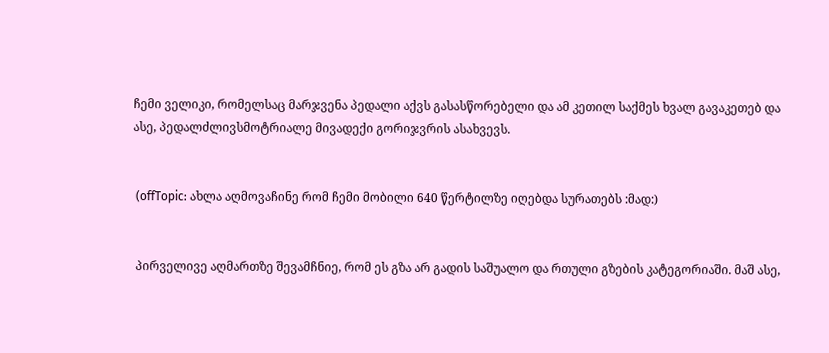ჩემი ველიკი, რომელსაც მარჯვენა პედალი აქვს გასასწორებელი და ამ კეთილ საქმეს ხვალ გავაკეთებ და ასე, პედალძლივსმოტრიალე მივადექი გორიჯვრის ასახვევს.


 (offTopic: ახლა აღმოვაჩინე რომ ჩემი მობილი 640 წერტილზე იღებდა სურათებს :მად:)


 პირველივე აღმართზე შევამჩნიე, რომ ეს გზა არ გადის საშუალო და რთული გზების კატეგორიაში. მაშ ასე,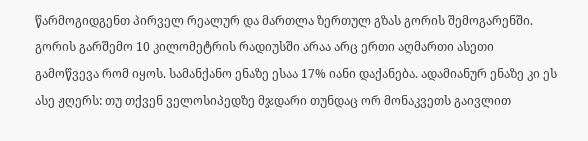წარმოგიდგენთ პირველ რეალურ და მართლა ზერთულ გზას გორის შემოგარენში. გორის გარშემო 10 კილომეტრის რადიუსში არაა არც ერთი აღმართი ასეთი გამოწვევა რომ იყოს. სამანქანო ენაზე ესაა 17% იანი დაქანება. ადამიანურ ენაზე კი ეს ასე ჟღერს: თუ თქვენ ველოსიპედზე მჯდარი თუნდაც ორ მონაკვეთს გაივლით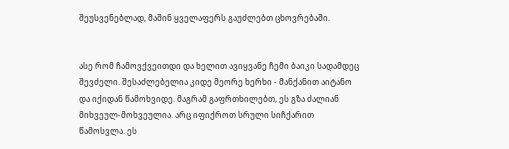შეუსვენებლად, მაშინ ყველაფერს გაუძლებთ ცხოვრებაში.


ასე რომ ჩამოვქვეითდი და ხელით ავიყვანე ჩემი ბაიკი სადამდეც შევძელი. შესაძლებელია კიდე მეორე ხერხი - მანქანით აიტანო და იქიდან წამოხვიდე. მაგრამ გაფრთხილებთ, ეს გზა ძალიან მიხვეულ-მოხვეულია. არც იფიქროთ სრული სიჩქარით წამოსვლა. ეს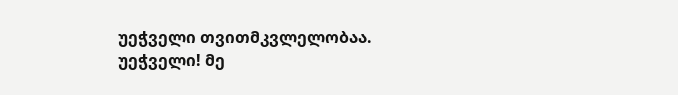უეჭველი თვითმკვლელობაა. უეჭველი! მე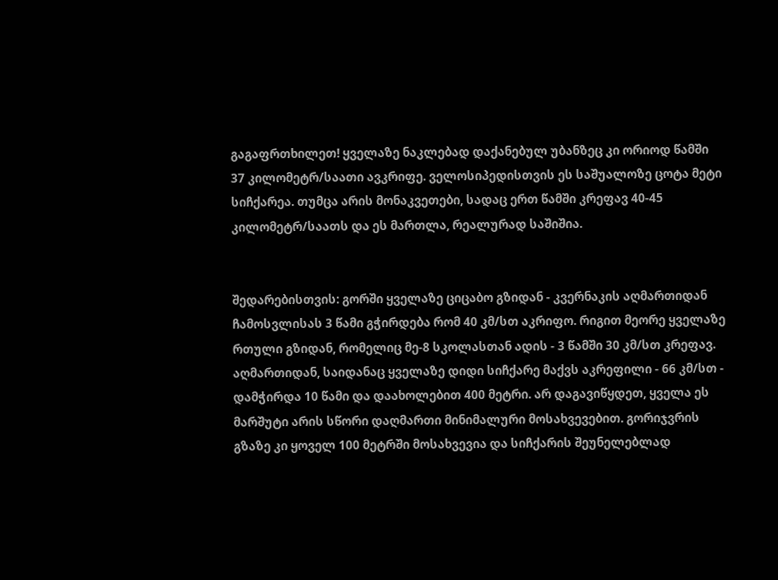გაგაფრთხილეთ! ყველაზე ნაკლებად დაქანებულ უბანზეც კი ორიოდ წამში 37 კილომეტრ/საათი ავკრიფე. ველოსიპედისთვის ეს საშუალოზე ცოტა მეტი სიჩქარეა. თუმცა არის მონაკვეთები, სადაც ერთ წამში კრეფავ 40-45 კილომეტრ/საათს და ეს მართლა, რეალურად საშიშია.


შედარებისთვის: გორში ყველაზე ციცაბო გზიდან - კვერნაკის აღმართიდან ჩამოსვლისას 3 წამი გჭირდება რომ 40 კმ/სთ აკრიფო. რიგით მეორე ყველაზე რთული გზიდან, რომელიც მე-8 სკოლასთან ადის - 3 წამში 30 კმ/სთ კრეფავ. აღმართიდან, საიდანაც ყველაზე დიდი სიჩქარე მაქვს აკრეფილი - 66 კმ/სთ - დამჭირდა 10 წამი და დაახოლებით 400 მეტრი. არ დაგავიწყდეთ, ყველა ეს მარშუტი არის სწორი დაღმართი მინიმალური მოსახვევებით. გორიჯვრის გზაზე კი ყოველ 100 მეტრში მოსახვევია და სიჩქარის შეუნელებლად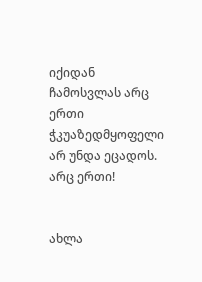იქიდან ჩამოსვლას არც ერთი ჭკუაზედმყოფელი არ უნდა ეცადოს. არც ერთი!


ახლა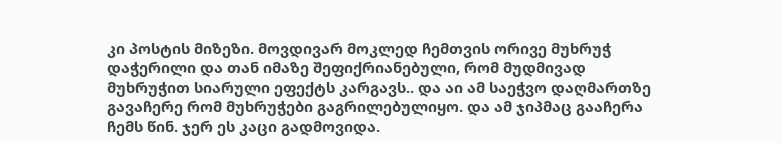კი პოსტის მიზეზი. მოვდივარ მოკლედ ჩემთვის ორივე მუხრუჭ დაჭერილი და თან იმაზე შეფიქრიანებული, რომ მუდმივად მუხრუჭით სიარული ეფექტს კარგავს.. და აი ამ საეჭვო დაღმართზე გავაჩერე რომ მუხრუჭები გაგრილებულიყო. და ამ ჯიპმაც გააჩერა ჩემს წინ. ჯერ ეს კაცი გადმოვიდა.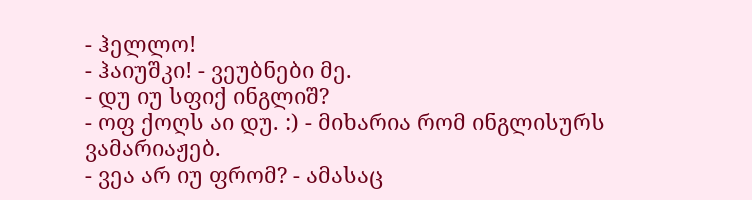- ჰელლო!
- ჰაიუშკი! - ვეუბნები მე.
- დუ იუ სფიქ ინგლიშ?
- ოფ ქოღს აი დუ. :) - მიხარია რომ ინგლისურს ვამარიაჟებ.
- ვეა არ იუ ფრომ? - ამასაც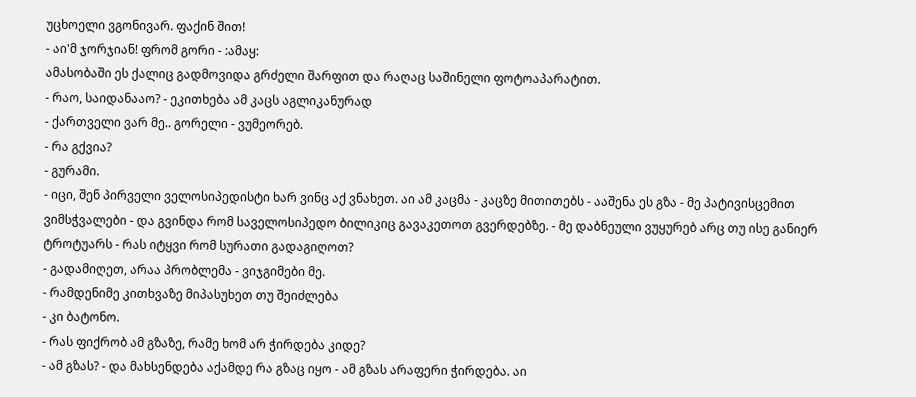უცხოელი ვგონივარ. ფაქინ შით!
- აი'მ ჯორჯიან! ფრომ გორი - :ამაყ:
ამასობაში ეს ქალიც გადმოვიდა გრძელი შარფით და რაღაც საშინელი ფოტოაპარატით.
- რაო, საიდანააო? - ეკითხება ამ კაცს აგლიკანურად
- ქართველი ვარ მე.. გორელი - ვუმეორებ.
- რა გქვია?
- გურამი.
- იცი, შენ პირველი ველოსიპედისტი ხარ ვინც აქ ვნახეთ. აი ამ კაცმა - კაცზე მითითებს - ააშენა ეს გზა - მე პატივისცემით ვიმსჭვალები - და გვინდა რომ საველოსიპედო ბილიკიც გავაკეთოთ გვერდებზე. - მე დაბნეული ვუყურებ არც თუ ისე განიერ ტროტუარს - რას იტყვი რომ სურათი გადაგიღოთ?
- გადამიღეთ, არაა პრობლემა - ვიჯგიმები მე.
- რამდენიმე კითხვაზე მიპასუხეთ თუ შეიძლება
- კი ბატონო.
- რას ფიქრობ ამ გზაზე, რამე ხომ არ ჭირდება კიდე?
- ამ გზას? - და მახსენდება აქამდე რა გზაც იყო - ამ გზას არაფერი ჭირდება. აი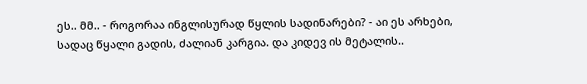ეს.. მმ.. - როგორაა ინგლისურად წყლის სადინარები? - აი ეს არხები, სადაც წყალი გადის, ძალიან კარგია. და კიდევ ის მეტალის..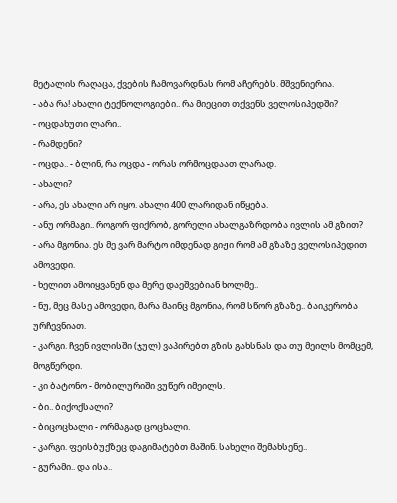მეტალის რაღაცა, ქვების ჩამოვარდნას რომ აჩერებს. მშვენიერია.
- აბა რა! ახალი ტექნოლოგიები.. რა მიეცით თქვენს ველოსიპედში?
- ოცდახუთი ლარი..
- რამდენი?
- ოცდა.. - ბლინ, რა ოცდა - ორას ორმოცდაათ ლარად.
- ახალი?
- არა, ეს ახალი არ იყო. ახალი 400 ლარიდან იწყება.
- ანუ ორმაგი.. როგორ ფიქრობ, გორელი ახალგაზრდობა ივლის ამ გზით?
- არა მგონია. ეს მე ვარ მარტო იმდენად გიჟი რომ ამ გზაზე ველოსიპედით ამოვედი.
- ხელით ამოიყვანენ და მერე დაეშვებიან ხოლმე..
- ნუ, მეც მასე ამოვედი, მარა მაინც მგონია, რომ სწორ გზაზე.. ბაიკერობა ურჩევნიათ.
- კარგი. ჩვენ ივლისში (ჯულ) ვაპირებთ გზის გახსნას და თუ მეილს მომცემ, მოგწერდი.
- კი ბატონო - მობილურიში ვუწერ იმეილს.
- ბი.. ბიქოქსალი?
- ბიცოცხალი - ორმაგად ცოცხალი.
- კარგი. ფეისბუქზეც დაგიმატებთ მაშინ. სახელი შემახსენე..
- გურამი.. და ისა..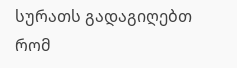სურათს გადაგიღებთ რომ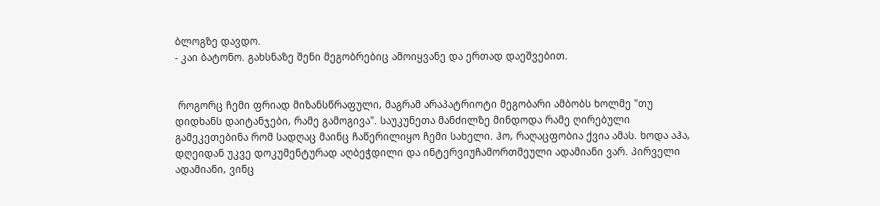ბლოგზე დავდო.
- კაი ბატონო. გახსნაზე შენი მეგობრებიც ამოიყვანე და ერთად დაეშვებით.


 როგორც ჩემი ფრიად მიზანსწრაფული, მაგრამ არაპატრიოტი მეგობარი ამბობს ხოლმე "თუ დიდხანს დაიტანჯები, რამე გამოგივა". საუკუნეთა მანძილზე მინდოდა რამე ღირებული გამეკეთებინა რომ სადღაც მაინც ჩაწერილიყო ჩემი სახელი. ჰო, რაღაცფობია ქვია ამას. ხოდა აჰა, დღეიდან უკვე დოკუმენტურად აღბეჭდილი და ინტერვიუჩამორთმეული ადამიანი ვარ. პირველი ადამიანი, ვინც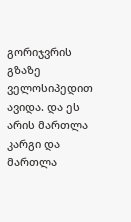გორიჯვრის გზაზე ველოსიპედით ავიდა. და ეს არის მართლა კარგი და მართლა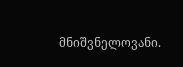მნიშვნელოვანი.